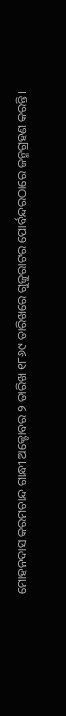ମୋହନଦାସ କରମଚାନ୍ଦ ଗାନ୍ଧୀ ଅକ୍ଟୋବର ୨ ତାରିଖ ୧୮୬୯ ତାରିଖରେ ଗୁଜୁରାଟର ପୋର୍ବନ୍ଦରଠାରେ ଜନ୍ମଗ୍ରହଣ କରନ୍ତି।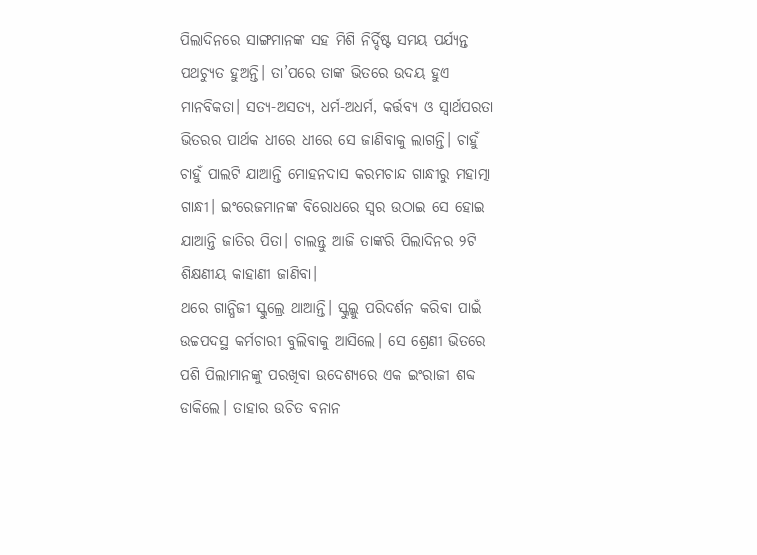ପିଲାଦିନରେ ସାଙ୍ଗମାନଙ୍କ ସହ ମିଶି ନିର୍ଦ୍ଦିଷ୍ଟ ସମୟ ପର୍ଯ୍ୟନ୍ତ ପଥଚ୍ୟୁତ ହୁଅନ୍ତି। ତା’ପରେ ତାଙ୍କ ଭିତରେ ଉଦୟ ହୁଏ ମାନବିକତା। ସତ୍ୟ-ଅସତ୍ୟ, ଧର୍ମ-ଅଧର୍ମ, କର୍ତ୍ତବ୍ୟ ଓ ସ୍ୱାର୍ଥପରତା ଭିତରର ପାର୍ଥକ ଧୀରେ ଧୀରେ ସେ ଜାଣିବାକୁ ଲାଗନ୍ତି। ଚାହୁଁ ଚାହୁଁ ପାଲଟି ଯାଆନ୍ତି ମୋହନଦାସ କରମଚାନ୍ଦ ଗାନ୍ଧୀରୁ ମହାତ୍ମା ଗାନ୍ଧୀ। ଇଂରେଜମାନଙ୍କ ବିରୋଧରେ ସ୍ୱର ଉଠାଇ ସେ ହୋଇ ଯାଆନ୍ତି ଜାତିର ପିତା। ଚାଲନ୍ତୁ ଆଜି ତାଙ୍କରି ପିଲାଦିନର ୨ଟି ଶିକ୍ଷଣୀୟ କାହାଣୀ ଜାଣିବା।
ଥରେ ଗାନ୍ଧିଜୀ ସ୍କୁଲ୍ରେ ଥାଆନ୍ତି। ସ୍କୁଲ୍କୁ ପରିଦର୍ଶନ କରିବା ପାଇଁ ଉଚ୍ଚପଦସ୍ଥ କର୍ମଚାରୀ ବୁଲିବାକୁ ଆସିଲେ। ସେ ଶ୍ରେଣୀ ଭିତରେ ପଶି ପିଲାମାନଙ୍କୁ ପରଖିବା ଉଦେଶ୍ୟରେ ଏକ ଇଂରାଜୀ ଶବ୍ଦ ଡାକିଲେ। ତାହାର ଉଚିତ ବନାନ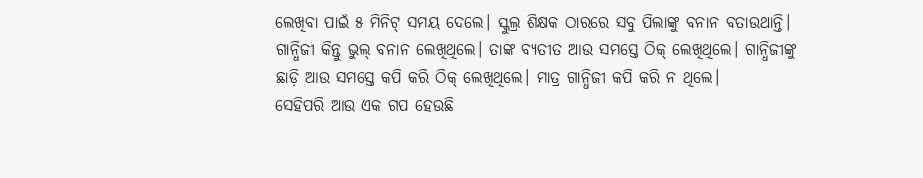ଲେଖିବା ପାଇଁ ୫ ମିନିଟ୍ ସମୟ ଦେଲେ। ସ୍କୁଲ୍ର ଶିକ୍ଷକ ଠାରରେ ସବୁ ପିଲାଙ୍କୁ ବନାନ ବତାଉଥାନ୍ତି। ଗାନ୍ଧିଜୀ କିନ୍ତୁ ଭୁଲ୍ ବନାନ ଲେଖିଥିଲେ। ତାଙ୍କ ବ୍ୟତୀତ ଆଉ ସମସ୍ତେ ଠିକ୍ ଲେଖିଥିଲେ। ଗାନ୍ଧିଜୀଙ୍କୁ ଛାଡ଼ି ଆଉ ସମସ୍ତେ କପି କରି ଠିକ୍ ଲେଖିଥିଲେ। ମାତ୍ର ଗାନ୍ଧିଜୀ କପି କରି ନ ଥିଲେ।
ସେହିପରି ଆଉ ଏକ ଗପ ହେଉଛି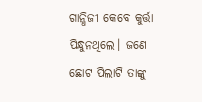ଗାନ୍ଧିଜୀ କେବେ କୁର୍ତ୍ତା ପିନ୍ଧୁନଥିଲେ। ଜଣେ ଛୋଟ ପିଲାଟି ତାଙ୍କୁ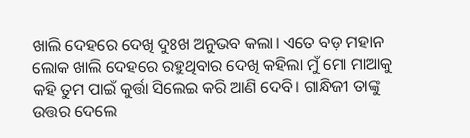ଖାଲି ଦେହରେ ଦେଖି ଦୁଃଖ ଅନୁଭବ କଲା। ଏତେ ବଡ଼ ମହାନ ଲୋକ ଖାଲି ଦେହରେ ରହୁଥିବାର ଦେଖି କହିଲା ମୁଁ ମୋ ମାଆକୁ କହି ତୁମ ପାଇଁ କୁର୍ତ୍ତା ସିଲେଇ କରି ଆଣି ଦେବି। ଗାନ୍ଧିଜୀ ତାଙ୍କୁ ଉତ୍ତର ଦେଲେ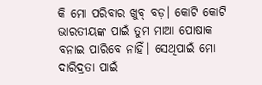କି ମୋ ପରିବାର ଖୁବ୍ ବଡ଼। କୋଟି କୋଟି ଭାରତୀୟଙ୍କ ପାଇଁ ତୁମ ମାଆ ପୋଷାକ ବନାଇ ପାରିବେ ନାହିଁ। ସେଥିପାଇଁ ମୋ ଦାରିଦ୍ରତା ପାଇଁ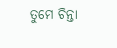ତୁମେ ଚିନ୍ତା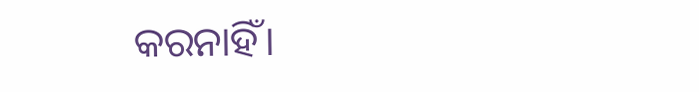କରନାହିଁ।